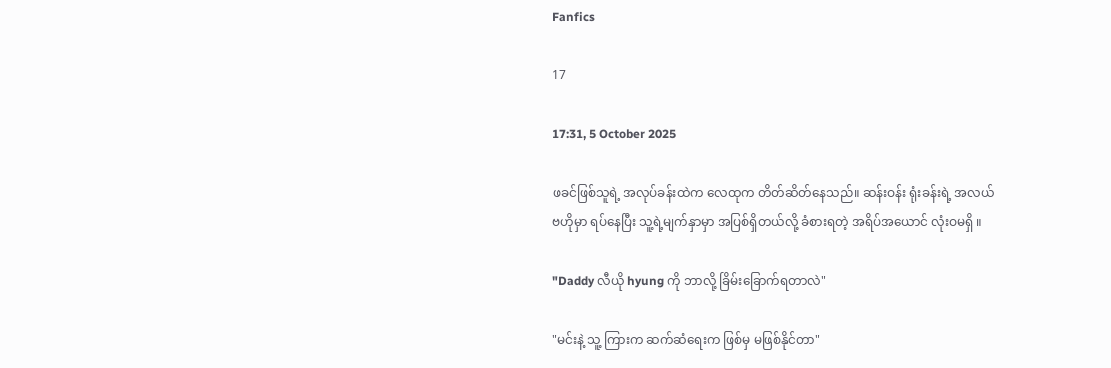Fanfics

17

17:31, 5 October 2025

ဖခင်ဖြစ်သူရဲ့ အလုပ်ခန်းထဲက လေထုက တိတ်ဆိတ်နေသည်။ ဆန်းဝန်း ရုံးခန်းရဲ့ အလယ်ဗဟိုမှာ ရပ်နေပြီး သူ့ရဲ့မျက်နှာမှာ အပြစ်ရှိတယ်လို့ ခံစားရတဲ့ အရိပ်အယောင် လုံးဝမရှိ ။

"Daddy လီယို hyung ကို ဘာလို့ ခြိမ်းခြောက်ရတာလဲ"

"မင်းနဲ့ သူ့ ကြားက ဆက်ဆံရေးက ဖြစ်မှ မဖြစ်နိုင်တာ"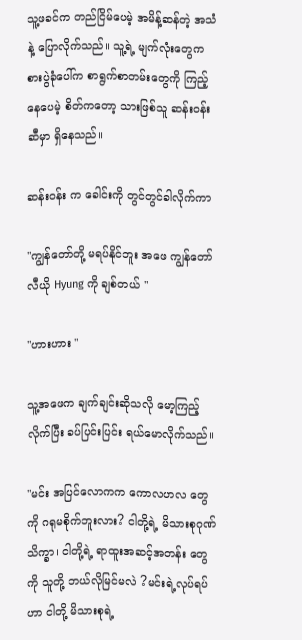သူ့ဖခင်က တည်ငြိမ်ပေမဲ့ အမိန့်ဆန်တဲ့ အသံနဲ့ ပြောလိုက်သည်။ သူ့ရဲ့ မျက်လုံးတွေက စားပွဲခုံပေါ်က စာရွက်စာတမ်းတွေကို ကြည့်နေပေမဲ့ စိတ်ကတော့ သားဖြစ်သူ ဆန်းဝန်းဆီမှာ ရှိနေသည်။

ဆန်းဝန်း က ခေါင်းကို တွင်တွင်ခါလိုက်ကာ

"ကျွန်တော်တို့ မရပ်နိုင်ဘူး အဖေ ကျွန်တော် လီယို Hyung ကို ချစ်တယ် "

"ဟားဟား "

သူ့အဖေက ချက်ချင်းဆိုသလို မော့ကြည့်လိုက်ပြီး ခပ်ပြင်းပြင်း ရယ်မောလိုက်သည်။

"မင်း အပြင်လောကက ကောလဟလ တွေကို ဂရုမစိုက်ဘူးလား? ငါတို့ရဲ့ မိသားစုဂုဏ်သိက္ခာ၊ ငါတို့ရဲ့ ရာထူးအဆင့်အတန်း တွေကို သူတို့ ဘယ်လိုမြင်မလဲ ?မင်းရဲ့လုပ်ရပ်ဟာ ငါတို့ မိသားစုရဲ့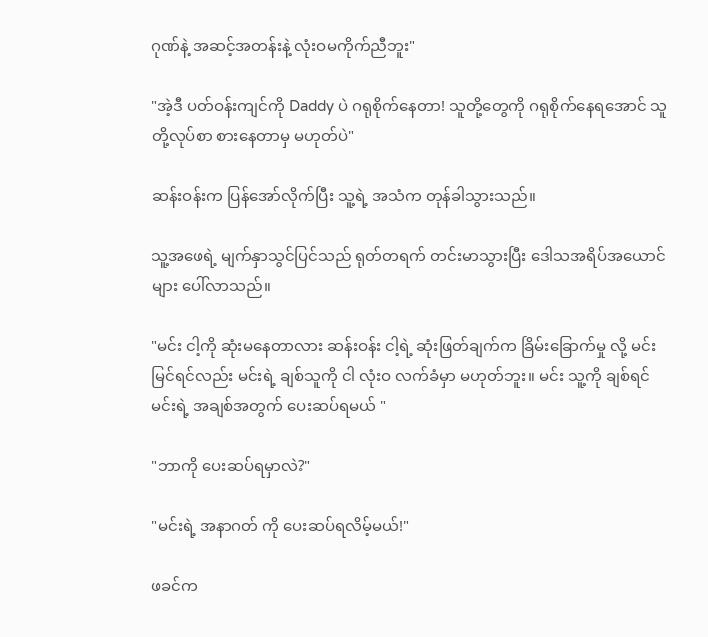ဂုဏ်နဲ့ အဆင့်အတန်းနဲ့ လုံးဝမကိုက်ညီဘူး"

"အဲ့ဒီ ပတ်ဝန်းကျင်ကို Daddy ပဲ ဂရုစိုက်နေတာ! သူတို့တွေကို ဂရုစိုက်နေရအောင် သူတို့လုပ်စာ စားနေတာမှ မဟုတ်ပဲ"

ဆန်းဝန်းက ပြန်အော်လိုက်ပြီး သူ့ရဲ့ အသံက တုန်ခါသွားသည်။

သူ့အဖေရဲ့ မျက်နှာသွင်ပြင်သည် ရုတ်တရက် တင်းမာသွားပြီး ဒေါသအရိပ်အယောင်များ ပေါ်လာသည်။

"မင်း ငါ့ကို ဆုံးမနေတာလား ဆန်းဝန်း ငါ့ရဲ့ ဆုံးဖြတ်ချက်က ခြိမ်းခြောက်မှု လို့ မင်းမြင်ရင်လည်း မင်းရဲ့ ချစ်သူကို ငါ လုံးဝ လက်ခံမှာ မဟုတ်ဘူး။ မင်း သူ့ကို ချစ်ရင် မင်းရဲ့ အချစ်အတွက် ပေးဆပ်ရမယ် "

"ဘာကို ပေးဆပ်ရမှာလဲ?"

"မင်းရဲ့ အနာဂတ် ကို ပေးဆပ်ရလိမ့်မယ်!"

ဖခင်က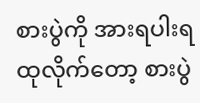စားပွဲကို အားရပါးရ ထုလိုက်တော့ စားပွဲ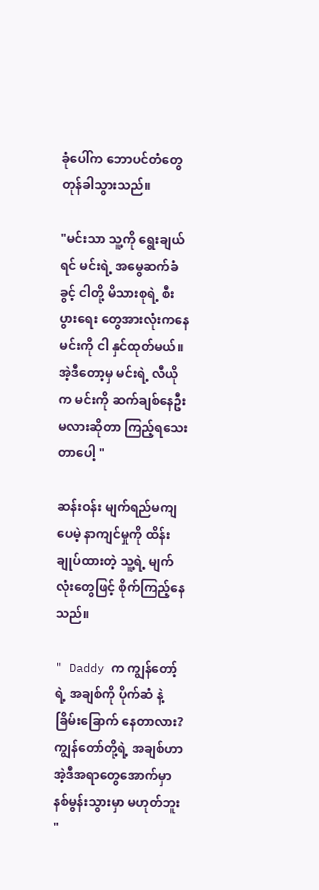ခုံပေါ်က ဘောပင်တံတွေ တုန်ခါသွားသည်။

"မင်းသာ သူ့ကို ရွေးချယ်ရင် မင်းရဲ့ အမွေဆက်ခံခွင့် ငါတို့ မိသားစုရဲ့ စီးပွားရေး တွေအားလုံးကနေ မင်းကို ငါ နှင်ထုတ်မယ်။ အဲ့ဒီတော့မှ မင်းရဲ့ လီယိုက မင်းကို ဆက်ချစ်နေဦးမလားဆိုတာ ကြည့်ရသေးတာပေါ့ "

ဆန်းဝန်း မျက်ရည်မကျပေမဲ့ နာကျင်မှုကို ထိန်းချုပ်ထားတဲ့ သူ့ရဲ့ မျက်လုံးတွေဖြင့် စိုက်ကြည့်နေသည်။

" Daddy က ကျွန်တော့်ရဲ့ အချစ်ကို ပိုက်ဆံ နဲ့ ခြိမ်းခြောက် နေတာလား? ကျွန်တော်တို့ရဲ့ အချစ်ဟာ အဲ့ဒီအရာတွေအောက်မှာ နစ်မွန်းသွားမှာ မဟုတ်ဘူး "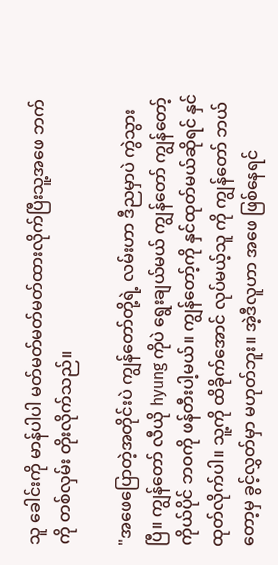သူ ခေါင်းကို မာန်ပါပါ မတ်မတ်မတ်မတ်ထားလိုက်ပြီးသူ့အဖေ ဘက်ကို တစ်လှမ်း တိုးလိုက်သည်။

"အဖေပြောတဲ့အတိုင်းပဲ ကျွန်တော်တို့ရဲ့ လမ်းဟာ ဒီညမှာပဲ ကွဲသွားပြီ။ ကျွန်တော် လီယို hyung ကိုပဲ ရွေးချယ်မယ် ကျွန်တော် ကျွန်တော့်ကိုယ်ပိုင် ဘဝကို ဖန်တီးပါ့မယ်။ ကျွန်တော့်ကို နှင်ထုတ်မယ်ဆိုရင် နှင်ထုတ်လိုက်ပါ။ သူ့ကို ထိခိုက်အောင် လုပ်မယ့်သူ ကို ကျွန်တော် ဘယ်တော့မှ ခွင့်လွှတ်မှာ မဟုတ်ဘူး။ အဲ့ဒီလူဟာ အဖေ ဖြစ်နေရင်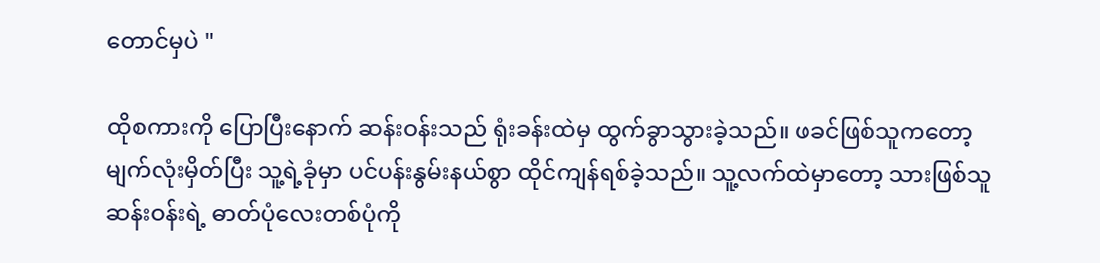တောင်မှပဲ "

ထိုစကားကို ပြောပြီးနောက် ဆန်းဝန်းသည် ရုံးခန်းထဲမှ ထွက်ခွာသွားခဲ့သည်။ ဖခင်ဖြစ်သူကတော့ မျက်လုံးမှိတ်ပြီး သူ့ရဲ့ခုံမှာ ပင်ပန်းနွမ်းနယ်စွာ ထိုင်ကျန်ရစ်ခဲ့သည်။ သူ့လက်ထဲမှာတော့ သားဖြစ်သူ ဆန်းဝန်းရဲ့ ဓာတ်ပုံလေးတစ်ပုံကို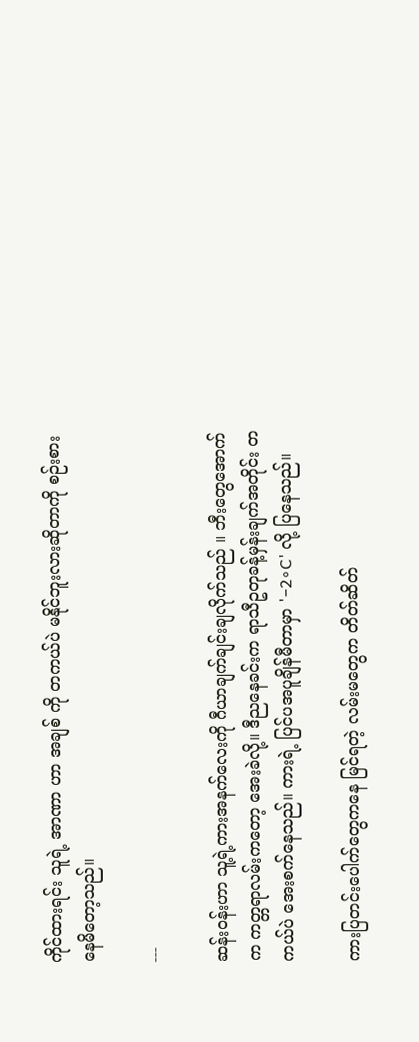ကိုင်ထားရင်း သူရဲ့ အာဏာ ဟာ အချစ် ကို တကယ်ပဲ မနိုင်ဘူးလားဆိုတာကို စဉ်းစားနေမိတော့သည်။

---

ဆန်းဝန်းဟာ သူ့ရဲ့ကားအနက်လေးကို ဂီယာချက်ချင်းချလိုက်သည် ။ ဘီးတွေအောက်က ကတ္တရာလမ်းကတော့ အေးခဲလို့။ ဒီညနေခင်းက ရာသီဥတုခန့်မှန်းချက်အတိုင်း တကယ်ပဲ အေးစက်နေသည်။ ကားရဲ့ ပြင်ပအပူချိန်မီတာမှာ '−2∘C' လို့ ပြနေသည်။

ကားပြတင်းပေါက်တွေကနေ မြင်ရတဲ့ လမ်းမတွေက တိတ်ဆိတ်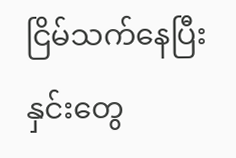ငြိမ်သက်နေပြီး နှင်းတွေ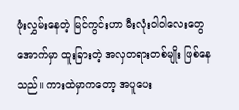ဖုံးလွှမ်းနေတဲ့ မြင်ကွင်းဟာ မီးလုံးဝါဝါလေးတွေအောက်မှာ ထူးခြားတဲ့ အလှတရားတစ်မျိုး ဖြစ်နေသည်။ ကားထဲမှာကတော့ အပူပေး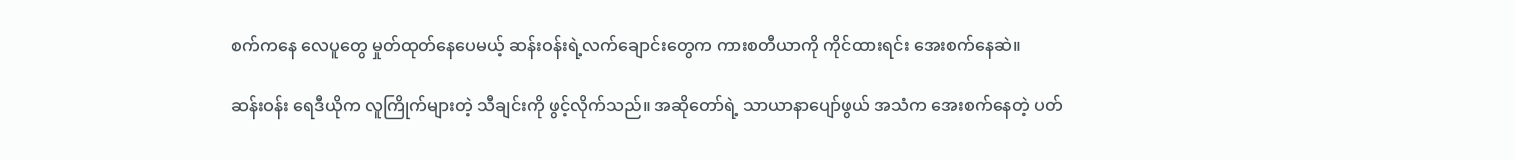စက်ကနေ လေပူတွေ မှုတ်ထုတ်နေပေမယ့် ဆန်းဝန်းရဲ့လက်ချောင်းတွေက ကားစတီယာကို ကိုင်ထားရင်း အေးစက်နေဆဲ။

ဆန်းဝန်း ရေဒီယိုက လူကြိုက်များတဲ့ သီချင်းကို ဖွင့်လိုက်သည်။ အဆိုတော်ရဲ့ သာယာနာပျော်ဖွယ် အသံက အေးစက်နေတဲ့ ပတ်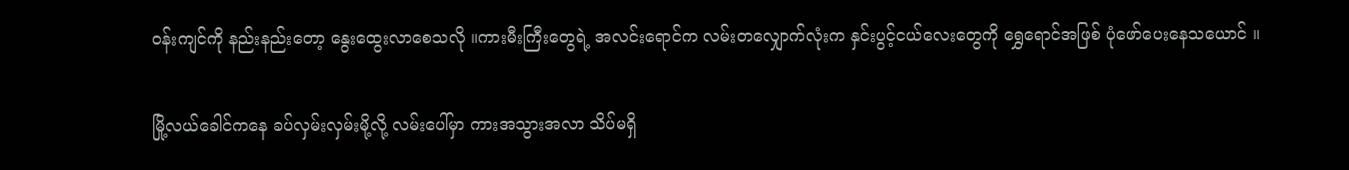ဝန်းကျင်ကို နည်းနည်းတော့ နွေးထွေးလာစေသလို ။ကားမီးကြီးတွေရဲ့ အလင်းရောင်က လမ်းတလျှောက်လုံးက နှင်းပွင့်ငယ်လေးတွေကို ရွှေရောင်အဖြစ် ပုံဖော်ပေးနေသယောင် ။

မြို့လယ်ခေါင်ကနေ ခပ်လှမ်းလှမ်းမို့လို့ လမ်းပေါ်မှာ ကားအသွားအလာ သိပ်မရှိ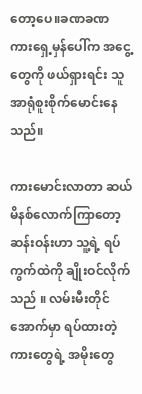တော့ပေ။ခဏခဏ ကားရှေ့မှန်ပေါ်က အငွေ့တွေကို ဖယ်ရှားရင်း သူ အာရုံစူးစိုက်မောင်းနေသည်။

ကားမောင်းလာတာ ဆယ်မိနစ်လောက်ကြာတော့ ဆန်းဝန်းဟာ သူ့ရဲ့ ရပ်ကွက်ထဲကို ချိုးဝင်လိုက်သည် ။ လမ်းမီးတိုင်အောက်မှာ ရပ်ထားတဲ့ ကားတွေရဲ့ အမိုးတွေ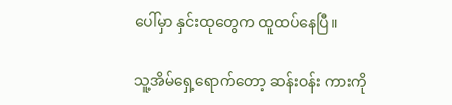ပေါ်မှာ နှင်းထုတွေက ထူထပ်နေပြီ။

သူ့အိမ်ရှေ့ရောက်တော့ ဆန်းဝန်း ကားကို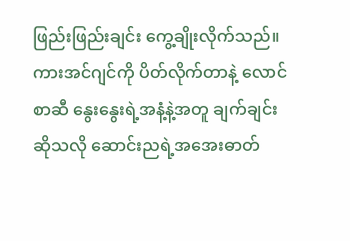ဖြည်းဖြည်းချင်း ကွေ့ချိုးလိုက်သည်။ ကားအင်ဂျင်ကို ပိတ်လိုက်တာနဲ့ လောင်စာဆီ နွေးနွေးရဲ့အနံ့နဲ့အတူ ချက်ချင်းဆိုသလို ဆောင်းညရဲ့အအေးဓာတ်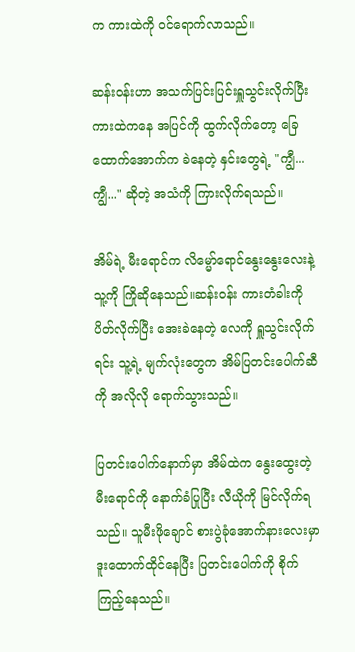က ကားထဲကို ဝင်ရောက်လာသည်။

ဆန်းဝန်းဟာ အသက်ပြင်းပြင်းရှူသွင်းလိုက်ပြီး ကားထဲကနေ အပြင်ကို ထွက်လိုက်တော့ ခြေထောက်အောက်က ခဲနေတဲ့ နှင်းတွေရဲ့ "ကျွီ... ကျွီ..." ဆိုတဲ့ အသံကို ကြားလိုက်ရသည်။

အိမ်ရဲ့ မီးရောင်က လိမ္မော်ရောင်နွေးနွေးလေးနဲ့ သူ့ကို ကြိုဆိုနေသည်။ဆန်းဝန်း ကားတံခါးကို ပိတ်လိုက်ပြီး အေးခဲနေတဲ့ လေကို ရှူသွင်းလိုက်ရင်း သူ့ရဲ့ မျက်လုံးတွေက အိမ်ပြတင်းပေါက်ဆီကို အလိုလို ရောက်သွားသည်။

ပြတင်းပေါက်နောက်မှာ အိမ်ထဲက နွေးထွေးတဲ့ မီးရောင်ကို နောက်ခံပြုပြီး လီယိုကို မြင်လိုက်ရသည်။ သူမီးဖိုချောင် စားပွဲခုံအောက်နားလေးမှာ ဒူးထောက်ထိုင်နေပြီး ပြတင်းပေါက်ကို စိုက်ကြည့်နေသည်။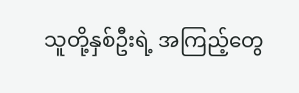သူတို့နှစ်ဦးရဲ့ အကြည့်တွေ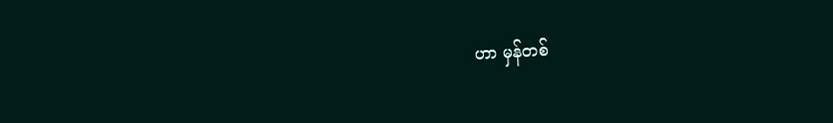ဟာ မှန်တစ်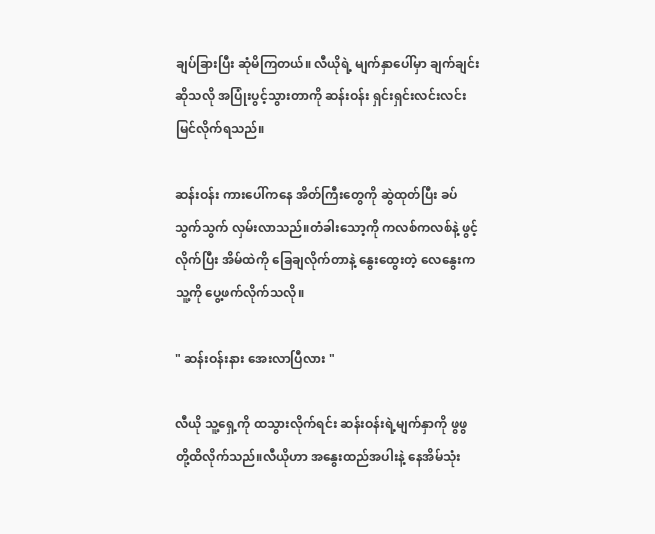ချပ်ခြားပြီး ဆုံမိကြတယ်။ လီယိုရဲ့ မျက်နှာပေါ်မှာ ချက်ချင်းဆိုသလို အပြုံးပွင့်သွားတာကို ဆန်းဝန်း ရှင်းရှင်းလင်းလင်း မြင်လိုက်ရသည်။

ဆန်းဝန်း ကားပေါ်ကနေ အိတ်ကြီးတွေကို ဆွဲထုတ်ပြီး ခပ်သွက်သွက် လှမ်းလာသည်။တံခါးသော့ကို ကလစ်ကလစ်နဲ့ ဖွင့်လိုက်ပြီး အိမ်ထဲကို ခြေချလိုက်တာနဲ့ နွေးထွေးတဲ့ လေနွေးက သူ့ကို ပွေ့ဖက်လိုက်သလို။

" ဆန်းဝန်းနား အေးလာပြီလား "

လီယို သူ့ရှေ့ကို ထသွားလိုက်ရင်း ဆန်းဝန်းရဲ့မျက်နှာကို ဖွဖွ တို့ထိလိုက်သည်။လီယိုဟာ အနွေးထည်အပါးနဲ့ နေအိမ်သုံး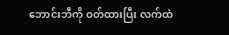ဘောင်းဘီကို ဝတ်ထားပြီး လက်ထဲ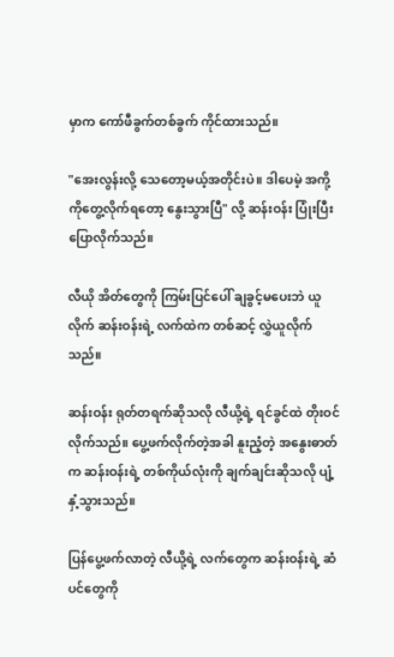မှာက ကော်ဖီခွက်တစ်ခွက် ကိုင်ထားသည်။

"အေးလွန်းလို့ သေတော့မယ့်အတိုင်းပဲ။ ဒါပေမဲ့ အကို့ကိုတွေ့လိုက်ရတော့ နွေးသွားပြီ" လို့ ဆန်းဝန်း ပြုံးပြီး ပြောလိုက်သည်။

လီယို အိတ်တွေကို ကြမ်းပြင်ပေါ် ချခွင့်မပေးဘဲ ယူလိုက် ဆန်းဝန်းရဲ့ လက်ထဲက တစ်ဆင့် လွှဲယူလိုက်သည်။

ဆန်းဝန်း ရုတ်တရက်ဆိုသလို လီယို့ရဲ့ ရင်ခွင်ထဲ တိုးဝင်လိုက်သည်။ ပွေ့ဖက်လိုက်တဲ့အခါ နူးညံ့တဲ့ အနွေးဓာတ်က ဆန်းဝန်းရဲ့ တစ်ကိုယ်လုံးကို ချက်ချင်းဆိုသလို ပျံ့နှံ့သွားသည်။

ပြန်ပွေ့ဖက်လာတဲ့ လီယို့ရဲ့ လက်တွေက ဆန်းဝန်းရဲ့ ဆံပင်တွေကို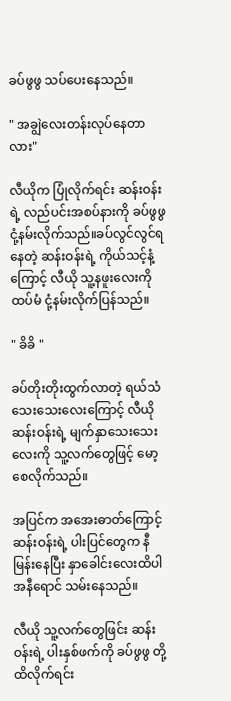ခပ်ဖွဖွ သပ်ပေးနေသည်။

" အချွဲလေးတန်းလုပ်နေတာလား"

လီယိုက ပြုံလိုက်ရင်း ဆန်းဝန်းရဲ့ လည်ပင်းအစပ်နားကို ခပ်ဖွဖွ ငုံ့နမ်းလိုက်သည်။ခပ်လွင်လွင်ရနေတဲ့ ဆန်းဝန်းရဲ့ ကိုယ်သင့်နံ့ကြောင့် လီယို သူ့နဖူးလေးကို ထပ်မံ ငုံ့နမ်းလိုက်ပြန်သည်။

" ခိခိ "

ခပ်တိုးတိုးထွက်လာတဲ့ ရယ်သံသေးသေးလေးကြောင့် လီယို ဆန်းဝန်းရဲ့ မျက်နှာသေးသေးလေးကို သူ့လက်တွေဖြင့် မော့စေလိုက်သည်။

အပြင်က အအေးဓာတ်ကြောင့် ဆန်းဝန်းရဲ့ ပါးပြင်တွေက နီမြန်းနေပြီး နှာခေါင်းလေးထိပါ အနီရောင် သမ်းနေသည်။

လီယို သူ့လက်တွေဖြင်း ဆန်းဝန်းရဲ့ ပါးနှစ်ဖက်ကို ခပ်ဖွဖွ တို့ထိလိုက်ရင်း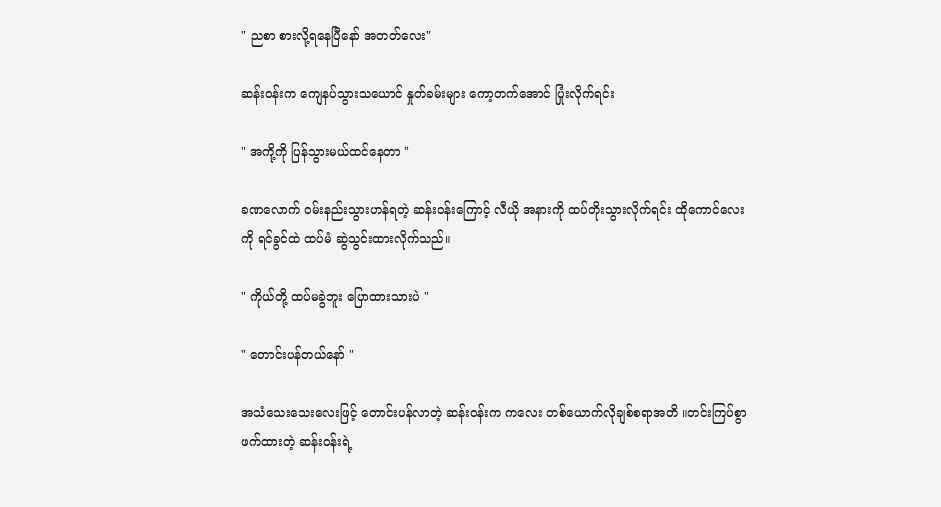" ညစာ စားလို့ရနေပြီနော် အတတ်လေး"

ဆန်းဝန်းက ကျေနပ်သွားသယောင် နှုတ်ခမ်းများ ကော့တက်အောင် ပြုံးလိုက်ရင်း

" အကို့ကို ပြန်သွားမယ်ထင်နေတာ "

ခဏလောက် ဝမ်းနည်းသွားဟန်ရတဲ့ ဆန်းဝန်းကြောင့် လီယို အနားကို ထပ်တိုးသွားလိုက်ရင်း ထိုကောင်လေးကို ရင်ခွင်ထဲ ထပ်မံ ဆွဲသွင်းထားလိုက်သည်။

" ကိုယ်တို့ ထပ်မခွဲဘူး ပြောထားသားပဲ "

" တောင်းပန်တယ်နော် "

အသံသေးသေးလေးဖြင့် တောင်းပန်လာတဲ့ ဆန်းဝန်းက ကလေး တစ်ယောက်လိုချစ်စရာအတိ ။တင်းကြပ်စွာ ဖက်ထားတဲ့ ဆန်းဝန်းရဲ့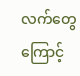လက်တွေကြောင့်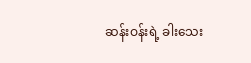ဆန်းဝန်းရဲ့ ခါးသေး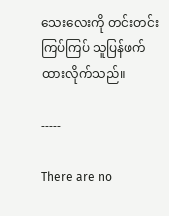သေးလေးကို တင်းတင်းကြပ်ကြပ် သူပြန်ဖက်ထားလိုက်သည်။

-----

There are no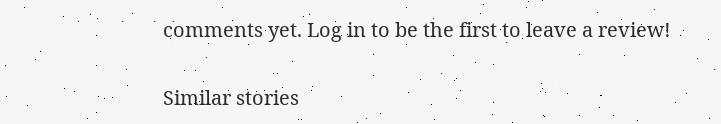comments yet. Log in to be the first to leave a review!

Similar stories